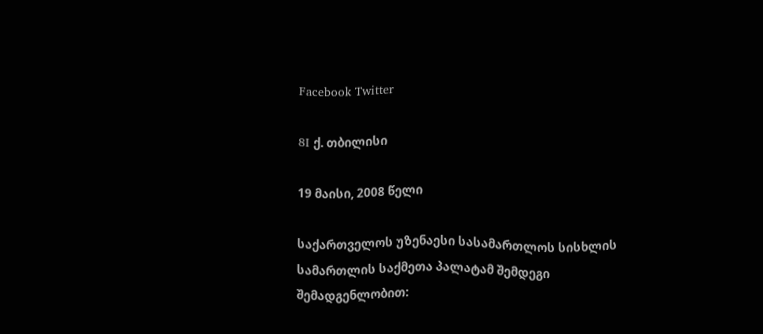Facebook Twitter

8I ქ. თბილისი

19 მაისი, 2008 წელი

საქართველოს უზენაესი სასამართლოს სისხლის სამართლის საქმეთა პალატამ შემდეგი შემადგენლობით: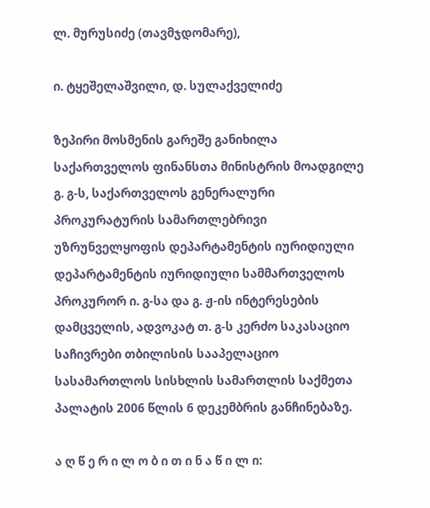ლ. მურუსიძე (თავმჯდომარე),

ი. ტყეშელაშვილი, დ. სულაქველიძე

ზეპირი მოსმენის გარეშე განიხილა საქართველოს ფინანსთა მინისტრის მოადგილე გ. გ-ს, საქართველოს გენერალური პროკურატურის სამართლებრივი უზრუნველყოფის დეპარტამენტის იურიდიული დეპარტამენტის იურიდიული სამმართველოს პროკურორ ი. გ-სა და გ. ჟ-ის ინტერესების დამცველის, ადვოკატ თ. გ-ს კერძო საკასაციო საჩივრები თბილისის სააპელაციო სასამართლოს სისხლის სამართლის საქმეთა პალატის 2006 წლის 6 დეკემბრის განჩინებაზე.

ა ღ წ ე რ ი ლ ო ბ ი თ ი ნ ა წ ი ლ ი: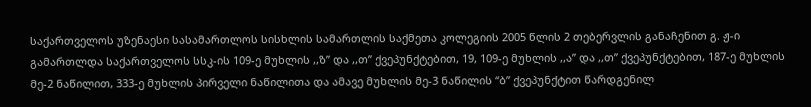საქართველოს უზენაესი სასამართლოს სისხლის სამართლის საქმეთა კოლეგიის 2005 წლის 2 თებერვლის განაჩენით გ. ჟ-ი გამართლდა საქართველოს სსკ-ის 109-ე მუხლის ,,ზ” და ,,თ” ქვეპუნქტებით, 19, 109-ე მუხლის ,,ა” და ,,თ” ქვეპუნქტებით, 187-ე მუხლის მე-2 ნაწილით, 333-ე მუხლის პირველი ნაწილითა და ამავე მუხლის მე-3 ნაწილის “ბ” ქვეპუნქტით წარდგენილ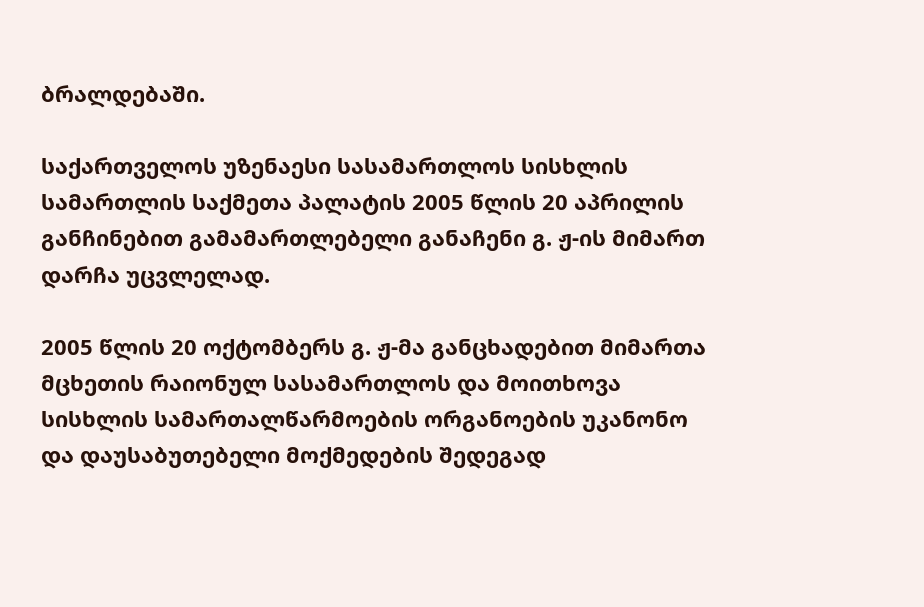ბრალდებაში.

საქართველოს უზენაესი სასამართლოს სისხლის სამართლის საქმეთა პალატის 2005 წლის 20 აპრილის განჩინებით გამამართლებელი განაჩენი გ. ჟ-ის მიმართ დარჩა უცვლელად.

2005 წლის 20 ოქტომბერს გ. ჟ-მა განცხადებით მიმართა მცხეთის რაიონულ სასამართლოს და მოითხოვა სისხლის სამართალწარმოების ორგანოების უკანონო და დაუსაბუთებელი მოქმედების შედეგად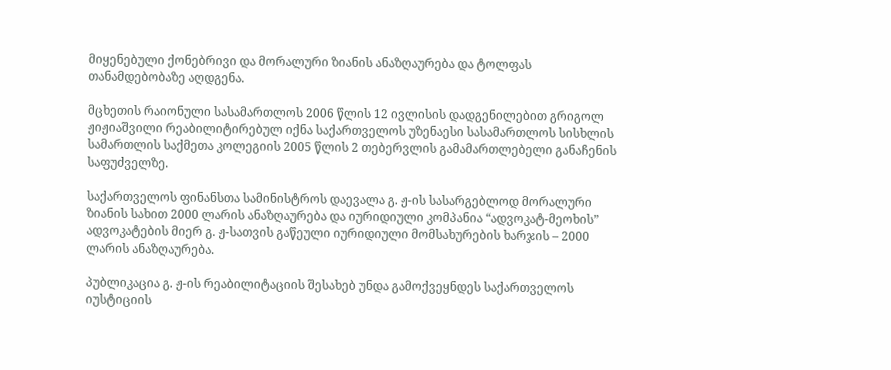მიყენებული ქონებრივი და მორალური ზიანის ანაზღაურება და ტოლფას თანამდებობაზე აღდგენა.

მცხეთის რაიონული სასამართლოს 2006 წლის 12 ივლისის დადგენილებით გრიგოლ ჟიჟიაშვილი რეაბილიტირებულ იქნა საქართველოს უზენაესი სასამართლოს სისხლის სამართლის საქმეთა კოლეგიის 2005 წლის 2 თებერვლის გამამართლებელი განაჩენის საფუძველზე.

საქართველოს ფინანსთა სამინისტროს დაევალა გ. ჟ-ის სასარგებლოდ მორალური ზიანის სახით 2000 ლარის ანაზღაურება და იურიდიული კომპანია “ადვოკატ-მეოხის” ადვოკატების მიერ გ. ჟ-სათვის გაწეული იურიდიული მომსახურების ხარჯის – 2000 ლარის ანაზღაურება.

პუბლიკაცია გ. ჟ-ის რეაბილიტაციის შესახებ უნდა გამოქვეყნდეს საქართველოს იუსტიციის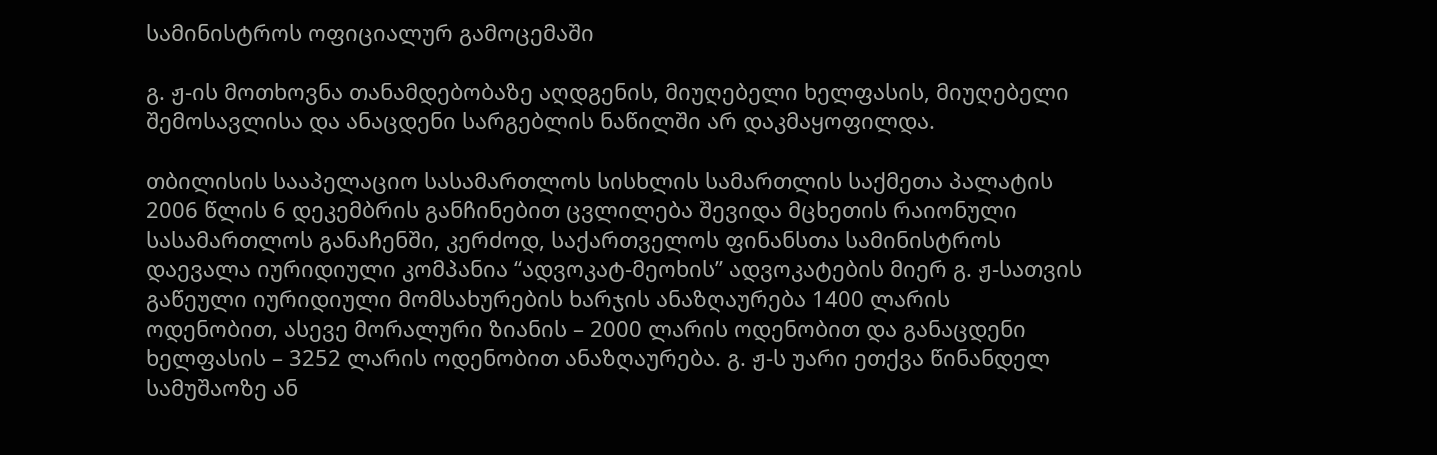სამინისტროს ოფიციალურ გამოცემაში

გ. ჟ-ის მოთხოვნა თანამდებობაზე აღდგენის, მიუღებელი ხელფასის, მიუღებელი შემოსავლისა და ანაცდენი სარგებლის ნაწილში არ დაკმაყოფილდა.

თბილისის სააპელაციო სასამართლოს სისხლის სამართლის საქმეთა პალატის 2006 წლის 6 დეკემბრის განჩინებით ცვლილება შევიდა მცხეთის რაიონული სასამართლოს განაჩენში, კერძოდ, საქართველოს ფინანსთა სამინისტროს დაევალა იურიდიული კომპანია “ადვოკატ-მეოხის” ადვოკატების მიერ გ. ჟ-სათვის გაწეული იურიდიული მომსახურების ხარჯის ანაზღაურება 1400 ლარის ოდენობით, ასევე მორალური ზიანის – 2000 ლარის ოდენობით და განაცდენი ხელფასის – 3252 ლარის ოდენობით ანაზღაურება. გ. ჟ-ს უარი ეთქვა წინანდელ სამუშაოზე ან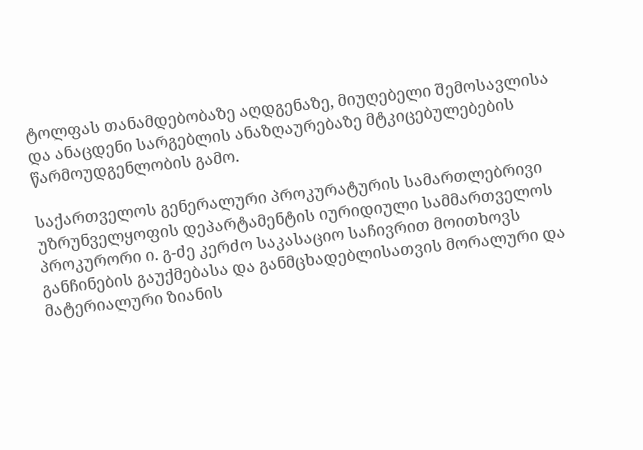ტოლფას თანამდებობაზე აღდგენაზე, მიუღებელი შემოსავლისა და ანაცდენი სარგებლის ანაზღაურებაზე მტკიცებულებების წარმოუდგენლობის გამო.

საქართველოს გენერალური პროკურატურის სამართლებრივი უზრუნველყოფის დეპარტამენტის იურიდიული სამმართველოს პროკურორი ი. გ-ძე კერძო საკასაციო საჩივრით მოითხოვს განჩინების გაუქმებასა და განმცხადებლისათვის მორალური და მატერიალური ზიანის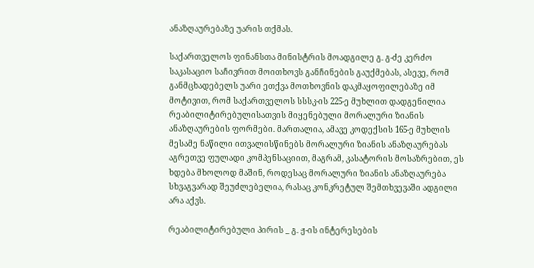ანაზღაურებაზე უარის თქმას.

საქართველოს ფინანსთა მინისტრის მოადგილე გ. გ-ძე კერძო საკასაციო საჩივრით მოითხოვს განჩინების გაუქმებას, ასევე, რომ განმცხადებელს უარი ეთქვა მოთხოვნის დაკმაყოფილებაზე იმ მოტივით, რომ საქართველოს სსსკ-ის 225-ე მუხლით დადგენილია რეაბილიტირებულისათვის მიყენებული მორალური ზიანის ანაზღაურების ფორმები. მართალია, ამავე კოდექსის 165-ე მუხლის მესამე ნაწილი ითვალისწინებს მორალური ზიანის ანაზღაურებას აგრეთვე ფულადი კომპენსაციით, მაგრამ, კასატორის მოსაზრებით, ეს ხდება მხოლოდ მაშინ, როდესაც მორალური ზიანის ანაზღაურება სხვაგვარად შეუძლებელია, რასაც კონკრეტულ შემთხვევაში ადგილი არა აქვს.

რეაბილიტირებული პირის _ გ. ჟ-ის ინტერესების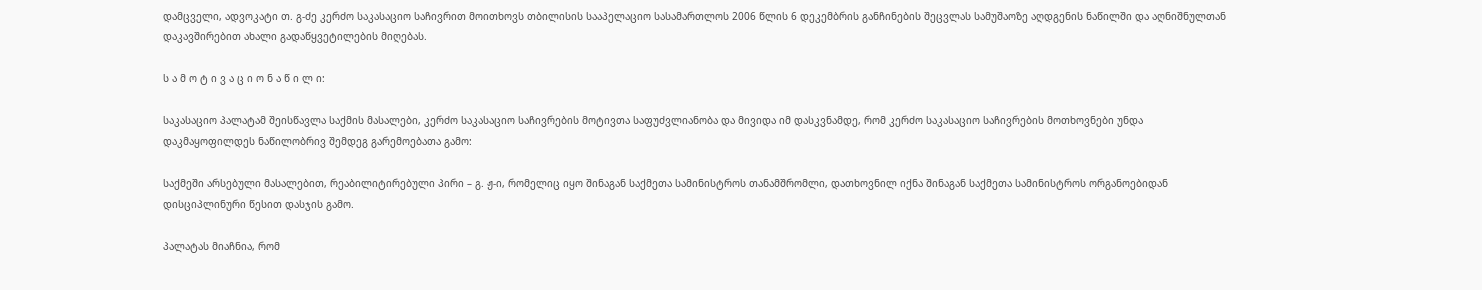დამცველი, ადვოკატი თ. გ-ძე კერძო საკასაციო საჩივრით მოითხოვს თბილისის სააპელაციო სასამართლოს 2006 წლის 6 დეკემბრის განჩინების შეცვლას სამუშაოზე აღდგენის ნაწილში და აღნიშნულთან დაკავშირებით ახალი გადაწყვეტილების მიღებას.

ს ა მ ო ტ ი ვ ა ც ი ო ნ ა წ ი ლ ი:

საკასაციო პალატამ შეისწავლა საქმის მასალები, კერძო საკასაციო საჩივრების მოტივთა საფუძვლიანობა და მივიდა იმ დასკვნამდე, რომ კერძო საკასაციო საჩივრების მოთხოვნები უნდა დაკმაყოფილდეს ნაწილობრივ შემდეგ გარემოებათა გამო:

საქმეში არსებული მასალებით, რეაბილიტირებული პირი – გ. ჟ-ი, რომელიც იყო შინაგან საქმეთა სამინისტროს თანამშრომლი, დათხოვნილ იქნა შინაგან საქმეთა სამინისტროს ორგანოებიდან დისციპლინური წესით დასჯის გამო.

პალატას მიაჩნია, რომ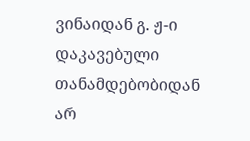ვინაიდან გ. ჟ-ი დაკავებული თანამდებობიდან არ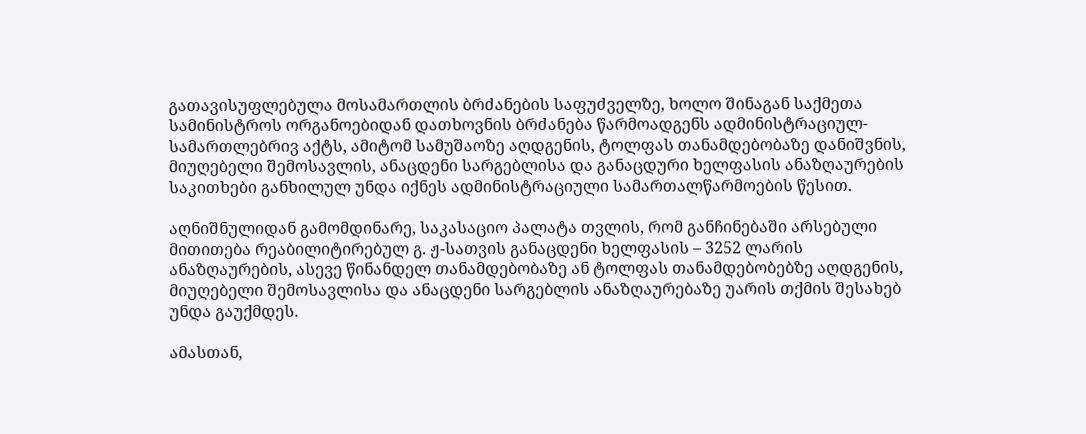გათავისუფლებულა მოსამართლის ბრძანების საფუძველზე, ხოლო შინაგან საქმეთა სამინისტროს ორგანოებიდან დათხოვნის ბრძანება წარმოადგენს ადმინისტრაციულ-სამართლებრივ აქტს, ამიტომ სამუშაოზე აღდგენის, ტოლფას თანამდებობაზე დანიშვნის, მიუღებელი შემოსავლის, ანაცდენი სარგებლისა და განაცდური ხელფასის ანაზღაურების საკითხები განხილულ უნდა იქნეს ადმინისტრაციული სამართალწარმოების წესით.

აღნიშნულიდან გამომდინარე, საკასაციო პალატა თვლის, რომ განჩინებაში არსებული მითითება რეაბილიტირებულ გ. ჟ-სათვის განაცდენი ხელფასის – 3252 ლარის ანაზღაურების, ასევე წინანდელ თანამდებობაზე ან ტოლფას თანამდებობებზე აღდგენის, მიუღებელი შემოსავლისა და ანაცდენი სარგებლის ანაზღაურებაზე უარის თქმის შესახებ უნდა გაუქმდეს.

ამასთან,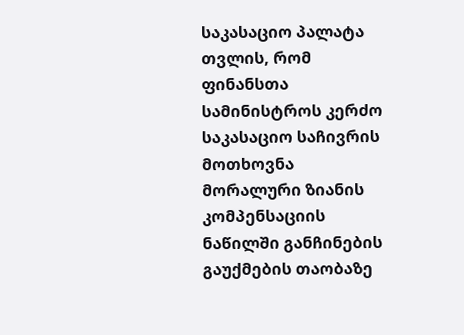საკასაციო პალატა თვლის, რომ ფინანსთა სამინისტროს კერძო საკასაციო საჩივრის მოთხოვნა მორალური ზიანის კომპენსაციის ნაწილში განჩინების გაუქმების თაობაზე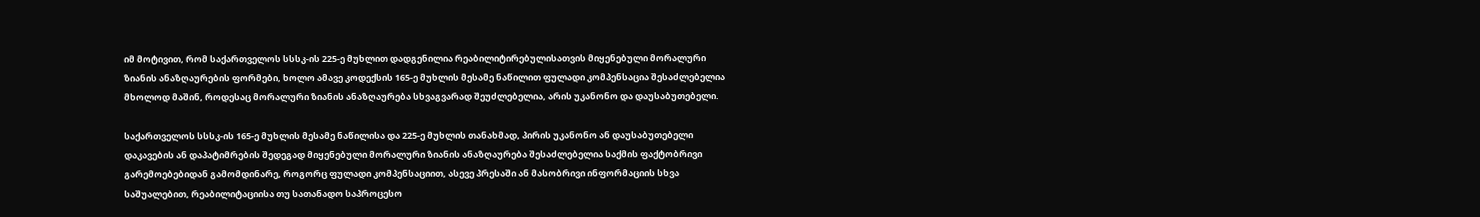იმ მოტივით, რომ საქართველოს სსსკ-ის 225-ე მუხლით დადგენილია რეაბილიტირებულისათვის მიყენებული მორალური ზიანის ანაზღაურების ფორმები, ხოლო ამავე კოდექსის 165-ე მუხლის მესამე ნაწილით ფულადი კომპენსაცია შესაძლებელია მხოლოდ მაშინ, როდესაც მორალური ზიანის ანაზღაურება სხვაგვარად შეუძლებელია, არის უკანონო და დაუსაბუთებელი.

საქართველოს სსსკ-ის 165-ე მუხლის მესამე ნაწილისა და 225-ე მუხლის თანახმად, პირის უკანონო ან დაუსაბუთებელი დაკავების ან დაპატიმრების შედეგად მიყენებული მორალური ზიანის ანაზღაურება შესაძლებელია საქმის ფაქტობრივი გარემოებებიდან გამომდინარე, როგორც ფულადი კომპენსაციით, ასევე პრესაში ან მასობრივი ინფორმაციის სხვა საშუალებით, რეაბილიტაციისა თუ სათანადო საპროცესო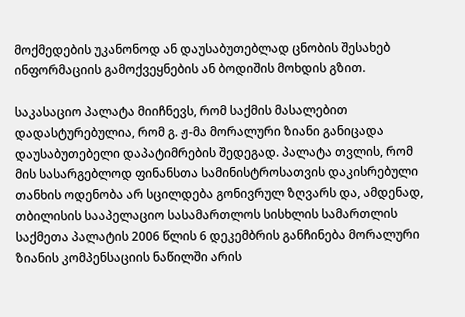მოქმედების უკანონოდ ან დაუსაბუთებლად ცნობის შესახებ ინფორმაციის გამოქვეყნების ან ბოდიშის მოხდის გზით.

საკასაციო პალატა მიიჩნევს, რომ საქმის მასალებით დადასტურებულია, რომ გ. ჟ-მა მორალური ზიანი განიცადა დაუსაბუთებელი დაპატიმრების შედეგად. პალატა თვლის, რომ მის სასარგებლოდ ფინანსთა სამინისტროსათვის დაკისრებული თანხის ოდენობა არ სცილდება გონივრულ ზღვარს და, ამდენად, თბილისის სააპელაციო სასამართლოს სისხლის სამართლის საქმეთა პალატის 2006 წლის 6 დეკემბრის განჩინება მორალური ზიანის კომპენსაციის ნაწილში არის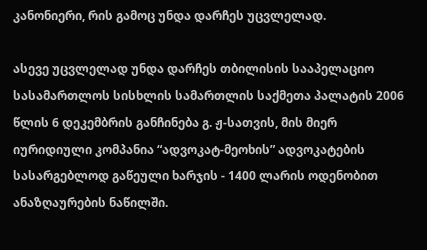კანონიერი, რის გამოც უნდა დარჩეს უცვლელად.

ასევე უცვლელად უნდა დარჩეს თბილისის სააპელაციო სასამართლოს სისხლის სამართლის საქმეთა პალატის 2006 წლის 6 დეკემბრის განჩინება გ. ჟ-სათვის, მის მიერ იურიდიული კომპანია “ადვოკატ-მეოხის” ადვოკატების სასარგებლოდ გაწეული ხარჯის - 1400 ლარის ოდენობით ანაზღაურების ნაწილში.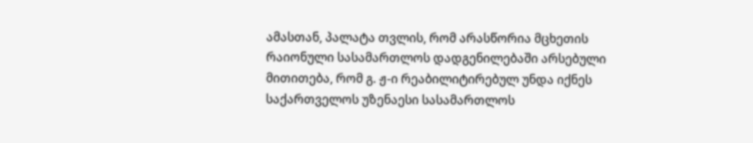ამასთან, პალატა თვლის, რომ არასწორია მცხეთის რაიონული სასამართლოს დადგენილებაში არსებული მითითება, რომ გ. ჟ-ი რეაბილიტირებულ უნდა იქნეს საქართველოს უზენაესი სასამართლოს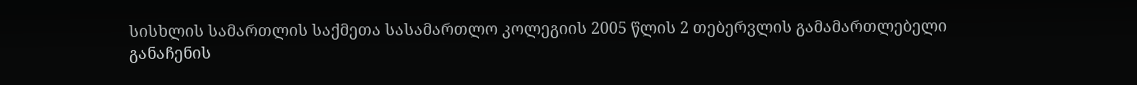სისხლის სამართლის საქმეთა სასამართლო კოლეგიის 2005 წლის 2 თებერვლის გამამართლებელი განაჩენის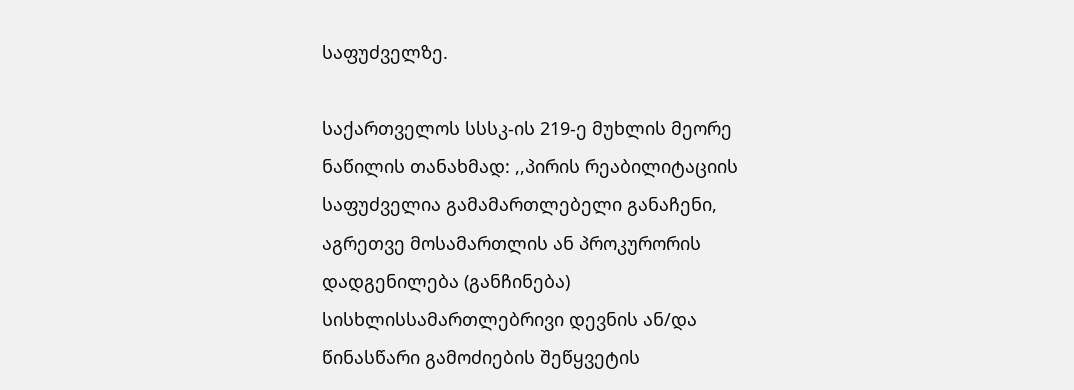საფუძველზე.

საქართველოს სსსკ-ის 219-ე მუხლის მეორე ნაწილის თანახმად: ,,პირის რეაბილიტაციის საფუძველია გამამართლებელი განაჩენი, აგრეთვე მოსამართლის ან პროკურორის დადგენილება (განჩინება) სისხლისსამართლებრივი დევნის ან/და წინასწარი გამოძიების შეწყვეტის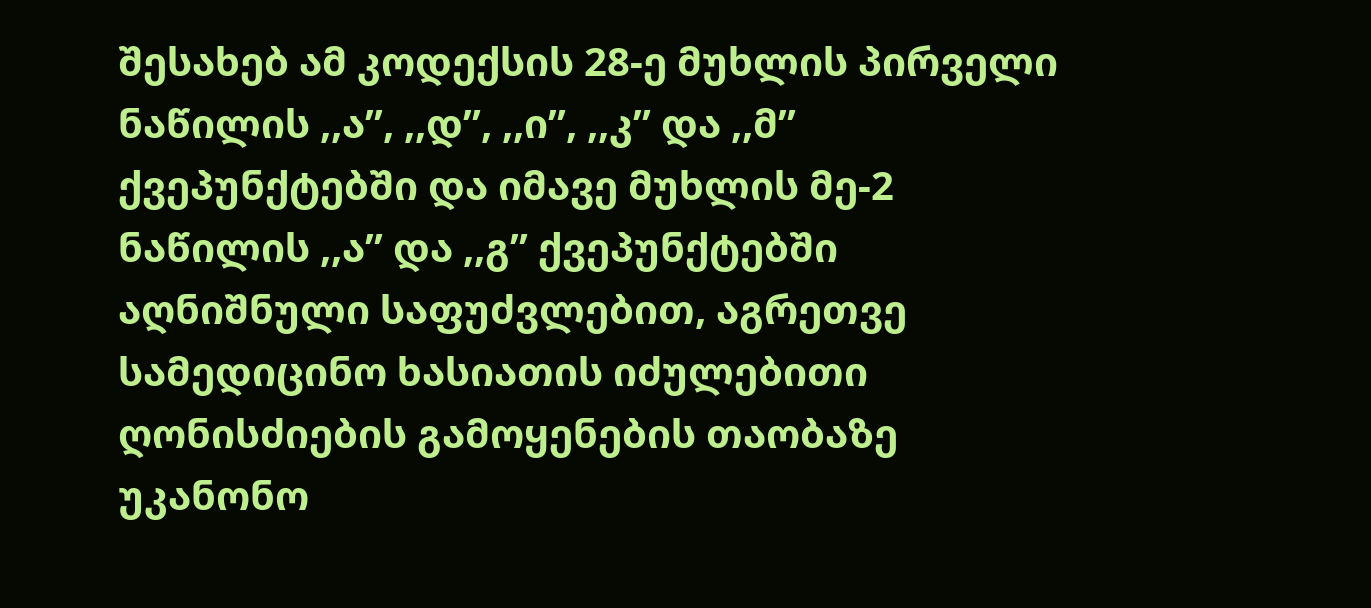შესახებ ამ კოდექსის 28-ე მუხლის პირველი ნაწილის ,,ა”, ,,დ”, ,,ი”, ,,კ” და ,,მ” ქვეპუნქტებში და იმავე მუხლის მე-2 ნაწილის ,,ა” და ,,გ” ქვეპუნქტებში აღნიშნული საფუძვლებით, აგრეთვე სამედიცინო ხასიათის იძულებითი ღონისძიების გამოყენების თაობაზე უკანონო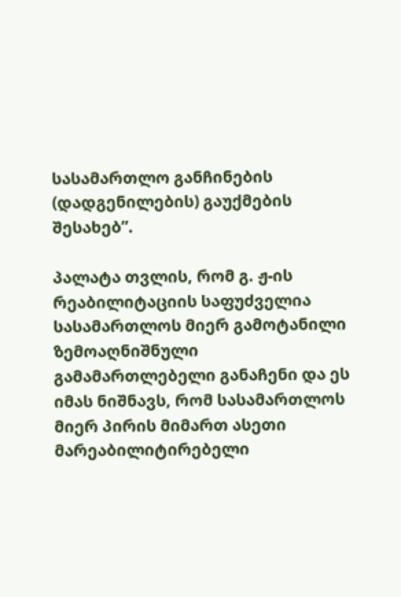სასამართლო განჩინების (დადგენილების) გაუქმების შესახებ”.

პალატა თვლის, რომ გ. ჟ-ის რეაბილიტაციის საფუძველია სასამართლოს მიერ გამოტანილი ზემოაღნიშნული გამამართლებელი განაჩენი და ეს იმას ნიშნავს, რომ სასამართლოს მიერ პირის მიმართ ასეთი მარეაბილიტირებელი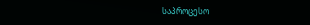საპროცესო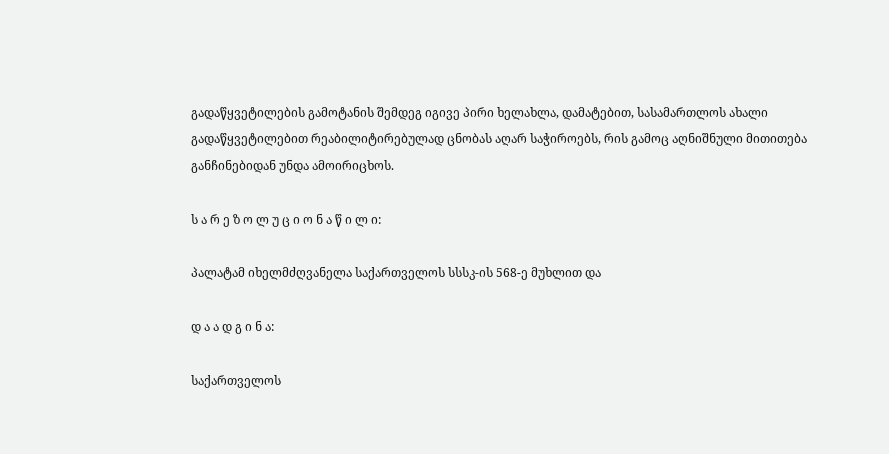გადაწყვეტილების გამოტანის შემდეგ იგივე პირი ხელახლა, დამატებით, სასამართლოს ახალი გადაწყვეტილებით რეაბილიტირებულად ცნობას აღარ საჭიროებს, რის გამოც აღნიშნული მითითება განჩინებიდან უნდა ამოირიცხოს.

ს ა რ ე ზ ო ლ უ ც ი ო ნ ა წ ი ლ ი:

პალატამ იხელმძღვანელა საქართველოს სსსკ-ის 568-ე მუხლით და

დ ა ა დ გ ი ნ ა:

საქართველოს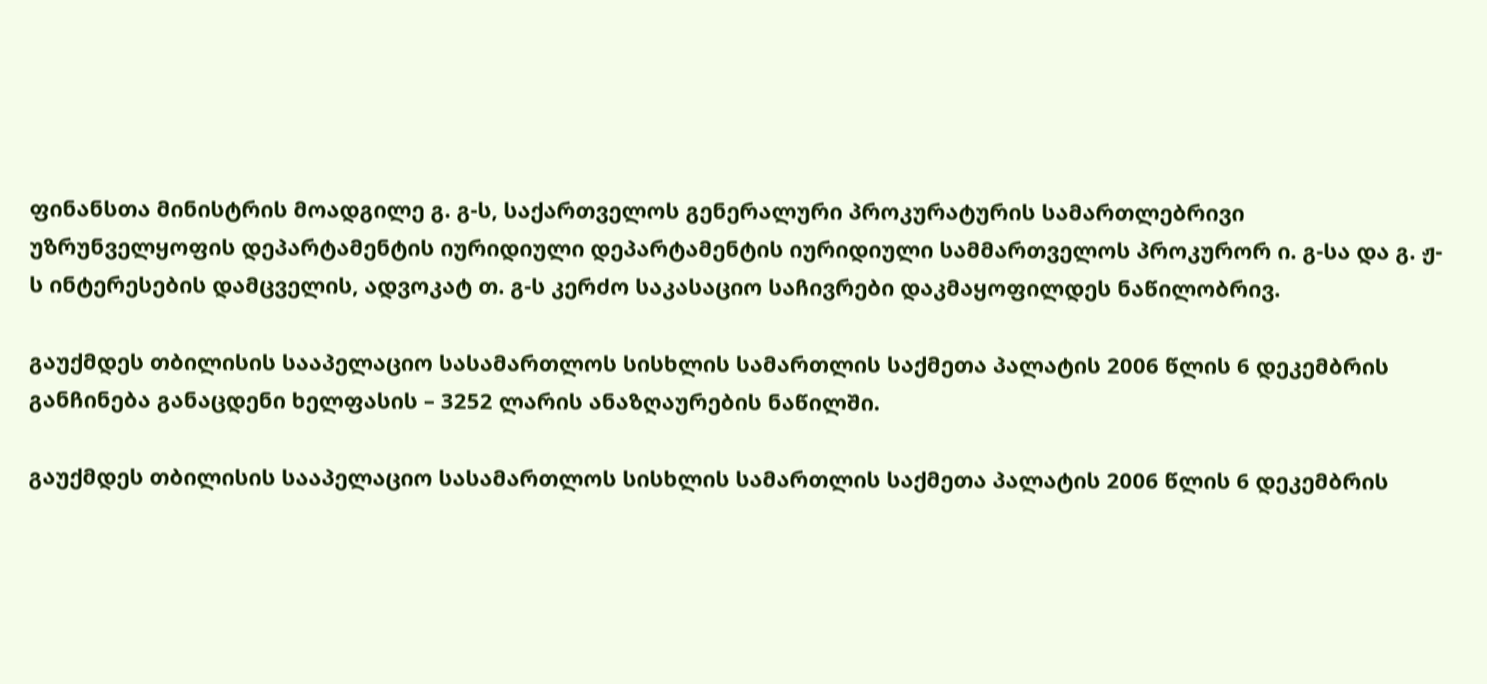ფინანსთა მინისტრის მოადგილე გ. გ-ს, საქართველოს გენერალური პროკურატურის სამართლებრივი უზრუნველყოფის დეპარტამენტის იურიდიული დეპარტამენტის იურიდიული სამმართველოს პროკურორ ი. გ-სა და გ. ჟ-ს ინტერესების დამცველის, ადვოკატ თ. გ-ს კერძო საკასაციო საჩივრები დაკმაყოფილდეს ნაწილობრივ.

გაუქმდეს თბილისის სააპელაციო სასამართლოს სისხლის სამართლის საქმეთა პალატის 2006 წლის 6 დეკემბრის განჩინება განაცდენი ხელფასის – 3252 ლარის ანაზღაურების ნაწილში.

გაუქმდეს თბილისის სააპელაციო სასამართლოს სისხლის სამართლის საქმეთა პალატის 2006 წლის 6 დეკემბრის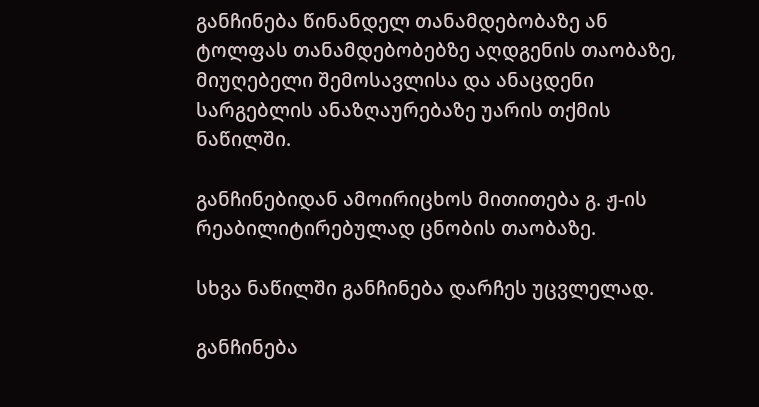განჩინება წინანდელ თანამდებობაზე ან ტოლფას თანამდებობებზე აღდგენის თაობაზე, მიუღებელი შემოსავლისა და ანაცდენი სარგებლის ანაზღაურებაზე უარის თქმის ნაწილში.

განჩინებიდან ამოირიცხოს მითითება გ. ჟ-ის რეაბილიტირებულად ცნობის თაობაზე.

სხვა ნაწილში განჩინება დარჩეს უცვლელად.

განჩინება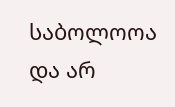საბოლოოა და არ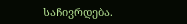საჩივრდება.